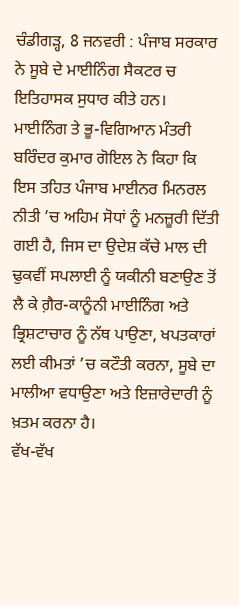ਚੰਡੀਗੜ੍ਹ, 8 ਜਨਵਰੀ : ਪੰਜਾਬ ਸਰਕਾਰ ਨੇ ਸੂਬੇ ਦੇ ਮਾਈਨਿੰਗ ਸੈਕਟਰ ਚ ਇਤਿਹਾਸਕ ਸੁਧਾਰ ਕੀਤੇ ਹਨ। ਮਾਈਨਿੰਗ ਤੇ ਭੂ-ਵਿਗਿਆਨ ਮੰਤਰੀ ਬਰਿੰਦਰ ਕੁਮਾਰ ਗੋਇਲ ਨੇ ਕਿਹਾ ਕਿ ਇਸ ਤਹਿਤ ਪੰਜਾਬ ਮਾਈਨਰ ਮਿਨਰਲ ਨੀਤੀ ’ਚ ਅਹਿਮ ਸੋਧਾਂ ਨੂੰ ਮਨਜ਼ੂਰੀ ਦਿੱਤੀ ਗਈ ਹੈ, ਜਿਸ ਦਾ ਉਦੇਸ਼ ਕੱਚੇ ਮਾਲ ਦੀ ਢੁਕਵੀਂ ਸਪਲਾਈ ਨੂੰ ਯਕੀਨੀ ਬਣਾਉਣ ਤੋਂ ਲੈ ਕੇ ਗ਼ੈਰ-ਕਾਨੂੰਨੀ ਮਾਈਨਿੰਗ ਅਤੇ ਭ੍ਰਿਸ਼ਟਾਚਾਰ ਨੂੰ ਨੱਥ ਪਾਉਣਾ, ਖਪਤਕਾਰਾਂ ਲਈ ਕੀਮਤਾਂ ’ਚ ਕਟੌਤੀ ਕਰਨਾ, ਸੂਬੇ ਦਾ ਮਾਲੀਆ ਵਧਾਉਣਾ ਅਤੇ ਇਜ਼ਾਰੇਦਾਰੀ ਨੂੰ ਖ਼ਤਮ ਕਰਨਾ ਹੈ।
ਵੱਖ-ਵੱਖ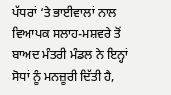ਪੱਧਰਾਂ ‘ਤੇ ਭਾਈਵਾਲਾਂ ਨਾਲ ਵਿਆਪਕ ਸਲਾਹ-ਮਸ਼ਵਰੇ ਤੋਂ ਬਾਅਦ ਮੰਤਰੀ ਮੰਡਲ ਨੇ ਇਨ੍ਹਾਂ ਸੋਧਾਂ ਨੂੰ ਮਨਜ਼ੂਰੀ ਦਿੱਤੀ ਹੈ,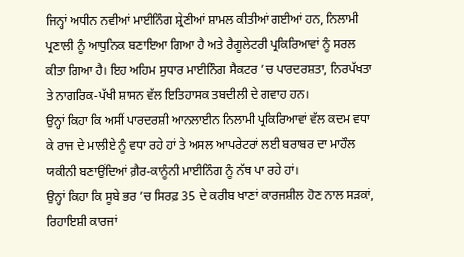ਜਿਨ੍ਹਾਂ ਅਧੀਨ ਨਵੀਆਂ ਮਾਈਨਿੰਗ ਸ਼੍ਰੇਣੀਆਂ ਸ਼ਾਮਲ ਕੀਤੀਆਂ ਗਈਆਂ ਹਨ, ਨਿਲਾਮੀ ਪ੍ਰਣਾਲੀ ਨੂੰ ਆਧੁਨਿਕ ਬਣਾਇਆ ਗਿਆ ਹੈ ਅਤੇ ਰੈਗੂਲੇਟਰੀ ਪ੍ਰਕਿਰਿਆਵਾਂ ਨੂੰ ਸਰਲ ਕੀਤਾ ਗਿਆ ਹੈ। ਇਹ ਅਹਿਮ ਸੁਧਾਰ ਮਾਈਨਿੰਗ ਸੈਕਟਰ ’ਚ ਪਾਰਦਰਸ਼ਤਾ, ਨਿਰਪੱਖਤਾ ਤੇ ਨਾਗਰਿਕ-ਪੱਖੀ ਸ਼ਾਸਨ ਵੱਲ ਇਤਿਹਾਸਕ ਤਬਦੀਲੀ ਦੇ ਗਵਾਹ ਹਨ।
ਉਨ੍ਹਾਂ ਕਿਹਾ ਕਿ ਅਸੀਂ ਪਾਰਦਰਸ਼ੀ ਆਨਲਾਈਨ ਨਿਲਾਮੀ ਪ੍ਰਕਿਰਿਆਵਾਂ ਵੱਲ ਕਦਮ ਵਧਾ ਕੇ ਰਾਜ ਦੇ ਮਾਲੀਏ ਨੂੰ ਵਧਾ ਰਹੇ ਹਾਂ ਤੇ ਅਸਲ ਆਪਰੇਟਰਾਂ ਲਈ ਬਰਾਬਰ ਦਾ ਮਾਹੌਲ ਯਕੀਨੀ ਬਣਾਉਂਦਿਆਂ ਗ਼ੈਰ-ਕਾਨੂੰਨੀ ਮਾਈਨਿੰਗ ਨੂੰ ਨੱਥ ਪਾ ਰਹੇ ਹਾਂ।
ਉਨ੍ਹਾਂ ਕਿਹਾ ਕਿ ਸੂਬੇ ਭਰ ’ਚ ਸਿਰਫ਼ 35 ਦੇ ਕਰੀਬ ਖਾਣਾਂ ਕਾਰਜਸ਼ੀਲ ਹੋਣ ਨਾਲ ਸੜਕਾਂ, ਰਿਹਾਇਸ਼ੀ ਕਾਰਜਾਂ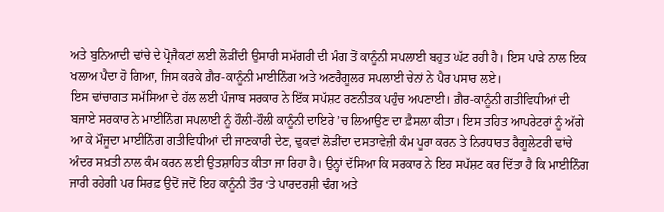ਅਤੇ ਬੁਨਿਆਦੀ ਢਾਂਚੇ ਦੇ ਪ੍ਰੋਜੈਕਟਾਂ ਲਈ ਲੋੜੀਂਦੀ ਉਸਾਰੀ ਸਮੱਗਰੀ ਦੀ ਮੰਗ ਤੋਂ ਕਾਨੂੰਨੀ ਸਪਲਾਈ ਬਹੁਤ ਘੱਟ ਰਹੀ ਹੈ। ਇਸ ਪਾੜੇ ਨਾਲ ਇਕ ਖਲਾਅ ਪੈਦਾ ਹੋ ਗਿਆ, ਜਿਸ ਕਰਕੇ ਗ਼ੈਰ-ਕਾਨੂੰਨੀ ਮਾਈਨਿੰਗ ਅਤੇ ਅਣਰੈਗੂਲਰ ਸਪਲਾਈ ਚੇਨਾਂ ਨੇ ਪੈਰ ਪਸਾਰ ਲਏ।
ਇਸ ਢਾਂਚਾਗਤ ਸਮੱਸਿਆ ਦੇ ਹੱਲ ਲਈ ਪੰਜਾਬ ਸਰਕਾਰ ਨੇ ਇੱਕ ਸਪੱਸ਼ਟ ਰਣਨੀਤਕ ਪਹੁੰਚ ਅਪਣਾਈ। ਗ਼ੈਰ-ਕਾਨੂੰਨੀ ਗਤੀਵਿਧੀਆਂ ਦੀ ਬਜਾਏ ਸਰਕਾਰ ਨੇ ਮਾਈਨਿੰਗ ਸਪਲਾਈ ਨੂੰ ਹੌਲੀ-ਹੌਲੀ ਕਾਨੂੰਨੀ ਦਾਇਰੇ ’ਚ ਲਿਆਉਣ ਦਾ ਫ਼ੈਸਲਾ ਕੀਤਾ। ਇਸ ਤਹਿਤ ਆਪਰੇਟਰਾਂ ਨੂੰ ਅੱਗੇ ਆ ਕੇ ਮੌਜੂਦਾ ਮਾਈਨਿੰਗ ਗਤੀਵਿਧੀਆਂ ਦੀ ਜਾਣਕਾਰੀ ਦੇਣ, ਢੁਕਵਾਂ ਲੋੜੀਂਦਾ ਦਸਤਾਵੇਜ਼ੀ ਕੰਮ ਪੂਰਾ ਕਰਨ ਤੇ ਨਿਰਧਾਰਤ ਰੈਗੂਲੇਟਰੀ ਢਾਂਚੇ ਅੰਦਰ ਸਖ਼ਤੀ ਨਾਲ ਕੰਮ ਕਰਨ ਲਈ ਉਤਸ਼ਾਹਿਤ ਕੀਤਾ ਜਾ ਰਿਹਾ ਹੈ। ਉਨ੍ਹਾਂ ਦੱਸਿਆ ਕਿ ਸਰਕਾਰ ਨੇ ਇਹ ਸਪੱਸ਼ਟ ਕਰ ਦਿੱਤਾ ਹੈ ਕਿ ਮਾਈਨਿੰਗ ਜਾਰੀ ਰਹੇਗੀ ਪਰ ਸਿਰਫ਼ ਉਦੋਂ ਜਦੋਂ ਇਹ ਕਾਨੂੰਨੀ ਤੌਰ ‘ਤੇ ਪਾਰਦਰਸ਼ੀ ਢੰਗ ਅਤੇ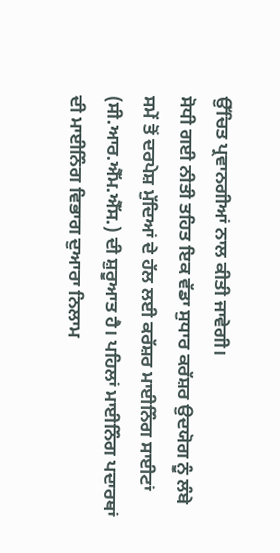ਉੱਚਿਤ ਪ੍ਰਵਾਨਗੀਆਂ ਨਾਲ ਕੀਤੀ ਜਾਵੇਗੀ।
ਸੋਧੀ ਗਈ ਨੀਤੀ ਤਹਿਤ ਇਕ ਵੱਡਾ ਸੁਧਾਰ ਕਰੱਸ਼ਰ ਉਦਯੋਗ ਨੂੰ ਲੰਬੇ ਸਮੇਂ ਤੋਂ ਦਰਪੇਸ਼ ਮੁੱਦਿਆਂ ਦੇ ਹੱਲ ਲਈ ਕਰੱਸ਼ਰ ਮਾਈਨਿੰਗ ਸਾਈਟਾਂ (ਸੀ.ਆਰ.ਐੱਮ.ਐੱਸ.) ਦੀ ਸ਼ੁਰੂਆਤ ਹੈ। ਪਹਿਲਾਂ ਮਾਈਨਿੰਗ ਪਦਾਰਥਾਂ ਦੀ ਮਾਈਨਿੰਗ ਵਿਭਾਗ ਦੁਆਰਾ ਨਿਲਾਮ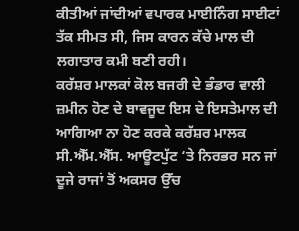ਕੀਤੀਆਂ ਜਾਂਦੀਆਂ ਵਪਾਰਕ ਮਾਈਨਿੰਗ ਸਾਈਟਾਂ ਤੱਕ ਸੀਮਤ ਸੀ, ਜਿਸ ਕਾਰਨ ਕੱਚੇ ਮਾਲ ਦੀ ਲਗਾਤਾਰ ਕਮੀ ਬਣੀ ਰਹੀ।
ਕਰੱਸ਼ਰ ਮਾਲਕਾਂ ਕੋਲ ਬਜਰੀ ਦੇ ਭੰਡਾਰ ਵਾਲੀ ਜ਼ਮੀਨ ਹੋਣ ਦੇ ਬਾਵਜੂਦ ਇਸ ਦੇ ਇਸਤੇਮਾਲ ਦੀ ਆਗਿਆ ਨਾ ਹੋਣ ਕਰਕੇ ਕਰੱਸ਼ਰ ਮਾਲਕ ਸੀ.ਐੱਮ.ਐੱਸ. ਆਊਟਪੁੱਟ ‘ਤੇ ਨਿਰਭਰ ਸਨ ਜਾਂ ਦੂਜੇ ਰਾਜਾਂ ਤੋਂ ਅਕਸਰ ਉੱਚ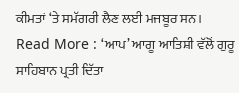ਕੀਮਤਾਂ ‘ਤੇ ਸਮੱਗਰੀ ਲੈਣ ਲਈ ਮਜਬੂਰ ਸਨ।
Read More : ‘ਆਪ’ ਆਗੂ ਆਤਿਸ਼ੀ ਵੱਲੋਂ ਗੁਰੂ ਸਾਹਿਬਾਨ ਪ੍ਰਤੀ ਦਿੱਤਾ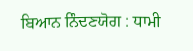ਬਿਆਨ ਨਿੰਦਣਯੋਗ : ਧਾਮੀ